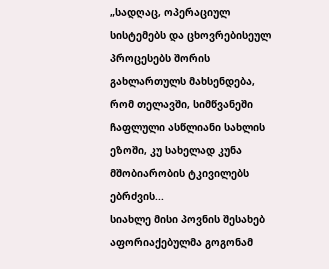„სადღაც, ოპერაციულ სისტემებს და ცხოვრებისეულ პროცესებს შორის გახლართულს მახსენდება, რომ თელავში, სიმწვანეში ჩაფლული ასწლიანი სახლის ეზოში, კუ სახელად კუნა მშობიარობის ტკივილებს ებრძვის...
სიახლე მისი პოვნის შესახებ აფორიაქებულმა გოგონამ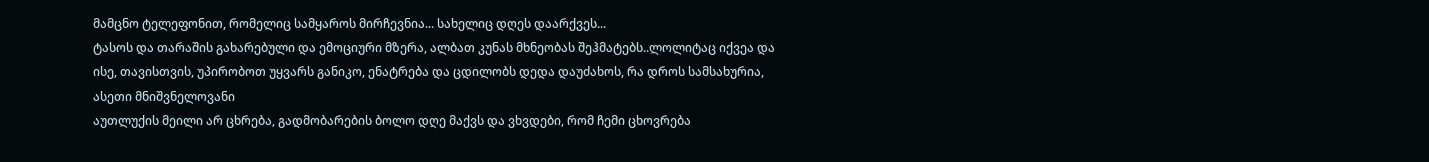მამცნო ტელეფონით, რომელიც სამყაროს მირჩევნია... სახელიც დღეს დაარქვეს...
ტასოს და თარაშის გახარებული და ემოციური მზერა, ალბათ კუნას მხნეობას შეჰმატებს..ლოლიტაც იქვეა და ისე, თავისთვის, უპირობოთ უყვარს განიკო, ენატრება და ცდილობს დედა დაუძახოს, რა დროს სამსახურია, ასეთი მნიშვნელოვანი
აუთლუქის მეილი არ ცხრება, გადმობარების ბოლო დღე მაქვს და ვხვდები, რომ ჩემი ცხოვრება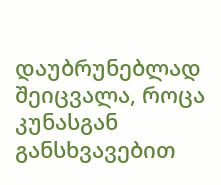დაუბრუნებლად შეიცვალა, როცა კუნასგან განსხვავებით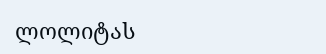ლოლიტას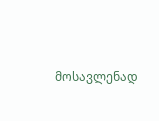მოსავლენად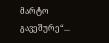მარტო გავეშურე“...